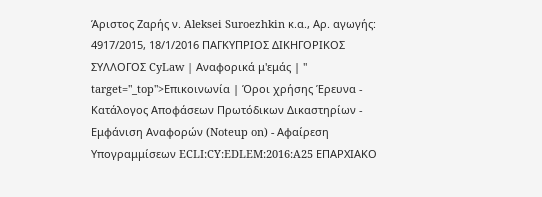Άριστος Ζαρής ν. Aleksei Suroezhkin κ.α., Αρ. αγωγής: 4917/2015, 18/1/2016 ΠΑΓΚΥΠΡΙΟΣ ΔΙΚΗΓΟΡΙΚΟΣ ΣΥΛΛΟΓΟΣ CyLaw | Αναφορικά μ'εμάς | " target="_top">Επικοινωνία | Όροι χρήσης Έρευνα - Κατάλογος Αποφάσεων Πρωτόδικων Δικαστηρίων - Εμφάνιση Αναφορών (Noteup on) - Αφαίρεση Υπογραμμίσεων ECLI:CY:EDLEM:2016:A25 ΕΠΑΡΧΙΑΚΟ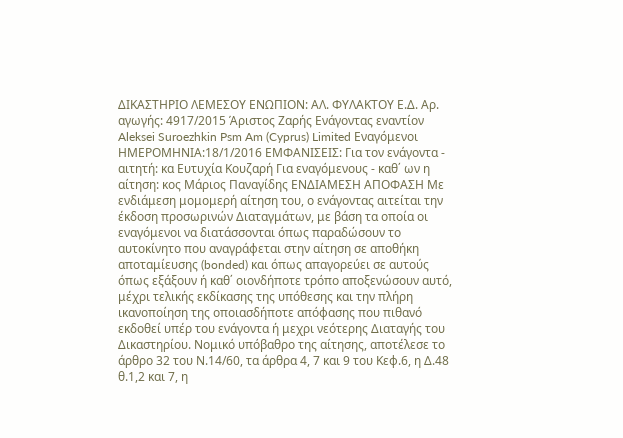ΔΙΚΑΣΤΗΡΙΟ ΛΕΜΕΣΟΥ ΕΝΩΠΙΟΝ: ΑΛ. ΦΥΛΑΚΤΟΥ Ε.Δ. Αρ. αγωγής: 4917/2015 Άριστος Ζαρής Ενάγoντας εναντίον Aleksei Suroezhkin Psm Am (Cyprus) Limited Εναγόμενοι ΗΜΕΡΟΜΗΝΙΑ:18/1/2016 ΕΜΦΑΝΙΣΕΙΣ: Για τον ενάγοντα - αιτητή: κα Ευτυχία Koυζαρή Για εναγόμενους - καθ΄ ων η αίτηση: κος Μάριος Παναγίδης ΕΝΔΙΑΜΕΣΗ ΑΠΟΦΑΣΗ Με ενδιάμεση μομομερή αίτηση του, ο ενάγοντας αιτείται την έκδοση προσωρινών Διαταγμάτων, με βάση τα οποία οι εναγόμενοι να διατάσσονται όπως παραδώσουν το αυτοκίνητο που αναγράφεται στην αίτηση σε αποθήκη αποταμίευσης (bonded) και όπως απαγορεύει σε αυτούς όπως εξάξουν ή καθ΄ οιονδήποτε τρόπο αποξενώσουν αυτό, μέχρι τελικής εκδίκασης της υπόθεσης και την πλήρη ικανοποίηση της οποιασδήποτε απόφασης που πιθανό εκδοθεί υπέρ του ενάγοντα ή μεχρι νεότερης Διαταγής του Δικαστηρίου. Νομικό υπόβαθρο της αίτησης, αποτέλεσε το άρθρο 32 του Ν.14/60, τα άρθρα 4, 7 και 9 του Κεφ.6, η Δ.48 θ.1,2 και 7, η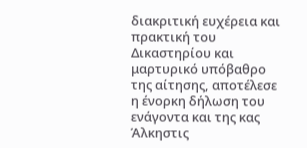διακριτική ευχέρεια και πρακτική του Δικαστηρίου και μαρτυρικό υπόβαθρο της αίτησης, αποτέλεσε η ένορκη δήλωση του ενάγοντα και της κας Άλκηστις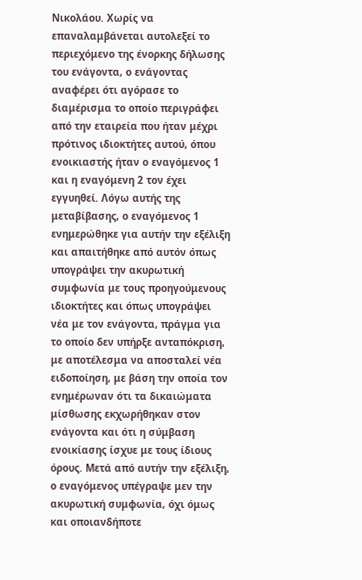Νικολάου. Χωρίς να επαναλαμβάνεται αυτολεξεί το περιεχόμενο της ένορκης δήλωσης του ενάγοντα, ο ενάγοντας αναφέρει ότι αγόρασε το διαμέρισμα το οποίο περιγράφει από την εταιρεία που ήταν μέχρι πρότινος ιδιοκτήτες αυτού, όπου ενοικιαστής ήταν ο εναγόμενος 1 και η εναγόμενη 2 τον έχει εγγυηθεί. Λόγω αυτής της μεταβίβασης, ο εναγόμενος 1 ενημερώθηκε για αυτήν την εξέλιξη και απαιτήθηκε από αυτόν όπως υπογράψει την ακυρωτική συμφωνία με τους προηγούμενους ιδιοκτήτες και όπως υπογράψει νέα με τον ενάγοντα, πράγμα για το οποίο δεν υπήρξε ανταπόκριση, με αποτέλεσμα να αποσταλεί νέα ειδοποίηση, με βάση την οποία τον ενημέρωναν ότι τα δικαιώματα μίσθωσης εκχωρήθηκαν στον ενάγοντα και ότι η σύμβαση ενοικίασης ίσχυε με τους ίδιους όρους. Μετά από αυτήν την εξέλιξη, ο εναγόμενος υπέγραψε μεν την ακυρωτική συμφωνία, όχι όμως και οποιανδήποτε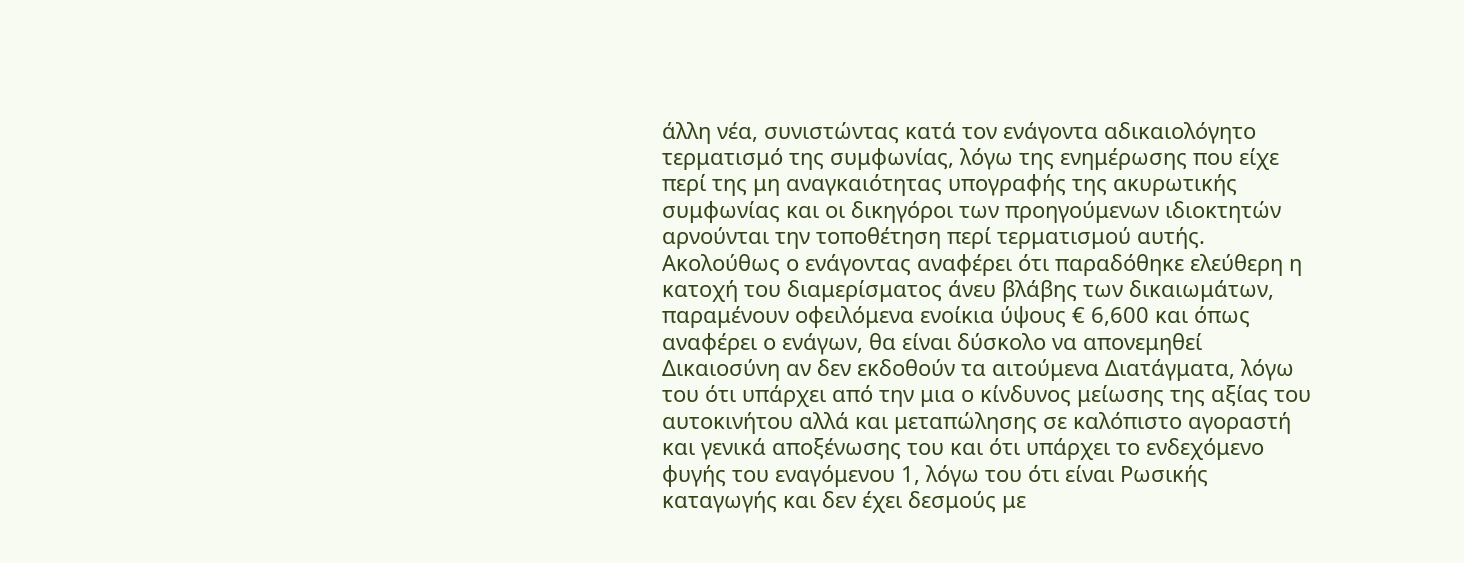άλλη νέα, συνιστώντας κατά τον ενάγοντα αδικαιολόγητο τερματισμό της συμφωνίας, λόγω της ενημέρωσης που είχε περί της μη αναγκαιότητας υπογραφής της ακυρωτικής συμφωνίας και οι δικηγόροι των προηγούμενων ιδιοκτητών αρνούνται την τοποθέτηση περί τερματισμού αυτής. Ακολούθως ο ενάγοντας αναφέρει ότι παραδόθηκε ελεύθερη η κατοχή του διαμερίσματος άνευ βλάβης των δικαιωμάτων, παραμένουν οφειλόμενα ενοίκια ύψους € 6,600 και όπως αναφέρει ο ενάγων, θα είναι δύσκολο να απονεμηθεί Δικαιοσύνη αν δεν εκδοθούν τα αιτούμενα Διατάγματα, λόγω του ότι υπάρχει από την μια ο κίνδυνος μείωσης της αξίας του αυτοκινήτου αλλά και μεταπώλησης σε καλόπιστο αγοραστή και γενικά αποξένωσης του και ότι υπάρχει το ενδεχόμενο φυγής του εναγόμενου 1, λόγω του ότι είναι Ρωσικής καταγωγής και δεν έχει δεσμούς με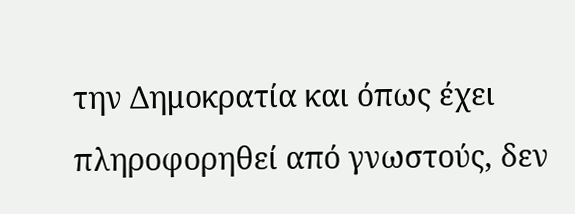την Δημοκρατία και όπως έχει πληροφορηθεί από γνωστούς, δεν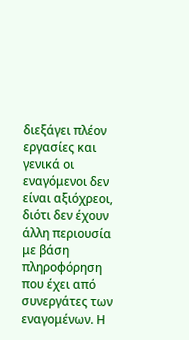διεξάγει πλέον εργασίες και γενικά οι εναγόμενοι δεν είναι αξιόχρεοι, διότι δεν έχουν άλλη περιουσία με βάση πληροφόρηση που έχει από συνεργάτες των εναγομένων. Η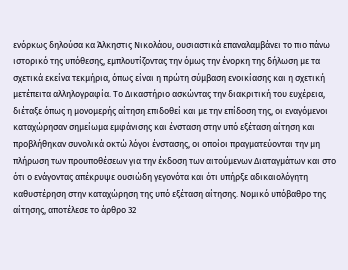ενόρκως δηλούσα κα Άλκηστις Νικολάου, ουσιαστικά επαναλαμβάνει το πιο πάνω ιστορικό της υπόθεσης, εμπλουτίζοντας την όμως την ένορκη της δήλωση με τα σχετικά εκείνα τεκμήρια, όπως είναι η πρώτη σύμβαση ενοικίασης και η σχετική μετέπειτα αλληλογραφία. Το Δικαστήριο ασκώντας την διακριτική του ευχέρεια, διέταξε όπως η μονομερής αίτηση επιδοθεί και με την επίδοση της, οι εναγόμενοι καταχώρησαν σημείωμα εμφάνισης και ένσταση στην υπό εξέταση αίτηση και προβλήθηκαν συνολικά οκτώ λόγοι ένστασης, οι οποίοι πραγματεύονται την μη πλήρωση των προυποθέσεων για την έκδοση των αιτούμενων Διαταγμάτων και στο ότι ο ενάγοντας απέκρυψε ουσιώδη γεγονότα και ότι υπήρξε αδικαιολόγητη καθυστέρηση στην καταχώρηση της υπό εξέταση αίτησης. Νομικό υπόβαθρο της αίτησης, αποτέλεσε το άρθρο 32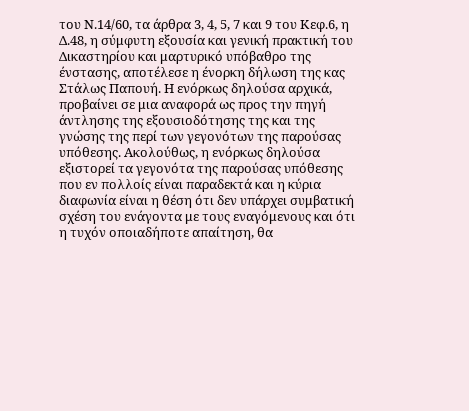του Ν.14/60, τα άρθρα 3, 4, 5, 7 και 9 του Κεφ.6, η Δ.48, η σύμφυτη εξουσία και γενική πρακτική του Δικαστηρίου και μαρτυρικό υπόβαθρο της ένστασης, αποτέλεσε η ένορκη δήλωση της κας Στάλως Παπουή. Η ενόρκως δηλούσα αρχικά, προβαίνει σε μια αναφορά ως προς την πηγή άντλησης της εξουσιοδότησης της και της γνώσης της περί των γεγονότων της παρούσας υπόθεσης. Ακολούθως, η ενόρκως δηλούσα εξιστορεί τα γεγονότα της παρούσας υπόθεσης που εν πολλοίς είναι παραδεκτά και η κύρια διαφωνία είναι η θέση ότι δεν υπάρχει συμβατική σχέση του ενάγοντα με τους εναγόμενους και ότι η τυχόν οποιαδήποτε απαίτηση, θα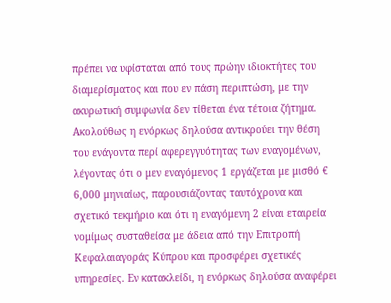πρέπει να υφίσταται από τους πρώην ιδιοκτήτες του διαμερίσματος και που εν πάση περιπτώση, με την ακυρωτική συμφωνία δεν τίθεται ένα τέτοια ζήτημα. Ακολούθως η ενόρκως δηλούσα αντικρούει την θέση του ενάγοντα περί αφερεγγυότητας των εναγομένων, λέγοντας ότι ο μεν εναγόμενος 1 εργάζεται με μισθό € 6,000 μηνιαίως, παρουσιάζοντας ταυτόχρονα και σχετικό τεκμήριο και ότι η εναγόμενη 2 είναι εταιρεία νομίμως συσταθείσα με άδεια από την Επιτροπή Κεφαλαιαγοράς Κύπρου και προσφέρει σχετικές υπηρεσίες. Εν κατακλείδι, η ενόρκως δηλούσα αναφέρει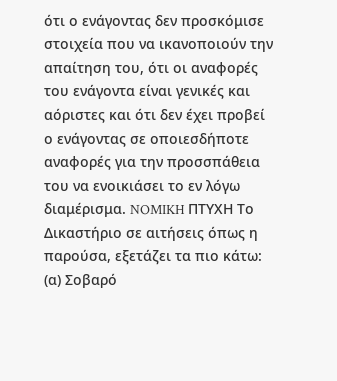ότι ο ενάγοντας δεν προσκόμισε στοιχεία που να ικανοποιούν την απαίτηση του, ότι οι αναφορές του ενάγοντα είναι γενικές και αόριστες και ότι δεν έχει προβεί ο ενάγοντας σε οποιεσδήποτε αναφορές για την προσσπάθεια του να ενοικιάσει το εν λόγω διαμέρισμα. NOMIKH ΠΤΥΧΗ Το Δικαστήριο σε αιτήσεις όπως η παρούσα, εξετάζει τα πιο κάτω: (α) Σοβαρό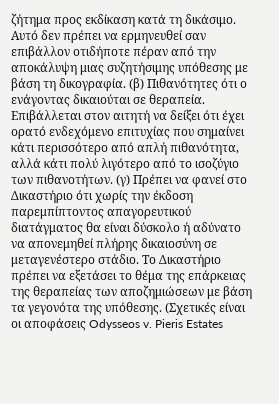ζήτημα προς εκδίκαση κατά τη δικάσιμο. Αυτό δεν πρέπει να ερμηνευθεί σαν επιβάλλον οτιδήποτε πέραν από την αποκάλυψη μιας συζητήσιμης υπόθεσης με βάση τη δικογραφία. (β) Πιθανότητες ότι ο ενάγοντας δικαιούται σε θεραπεία. Επιβάλλεται στον αιτητή να δείξει ότι έχει ορατό ενδεχόμενο επιτυχίας που σημαίνει κάτι περισσότερο από απλή πιθανότητα, αλλά κάτι πολύ λιγότερο από το ισοζύγιο των πιθανοτήτων. (γ) Πρέπει να φανεί στο Δικαστήριο ότι χωρίς την έκδοση παρεμπίπτοντος απαγορευτικού διατάγματος θα είναι δύσκολο ή αδύνατο να απονεμηθεί πλήρης δικαιοσύνη σε μεταγενέστερο στάδιο. Το Δικαστήριο πρέπει να εξετάσει το θέμα της επάρκειας της θεραπείας των αποζημιώσεων με βάση τα γεγονότα της υπόθεσης. (Σχετικές είναι οι αποφάσεις Odysseos v. Pieris Estates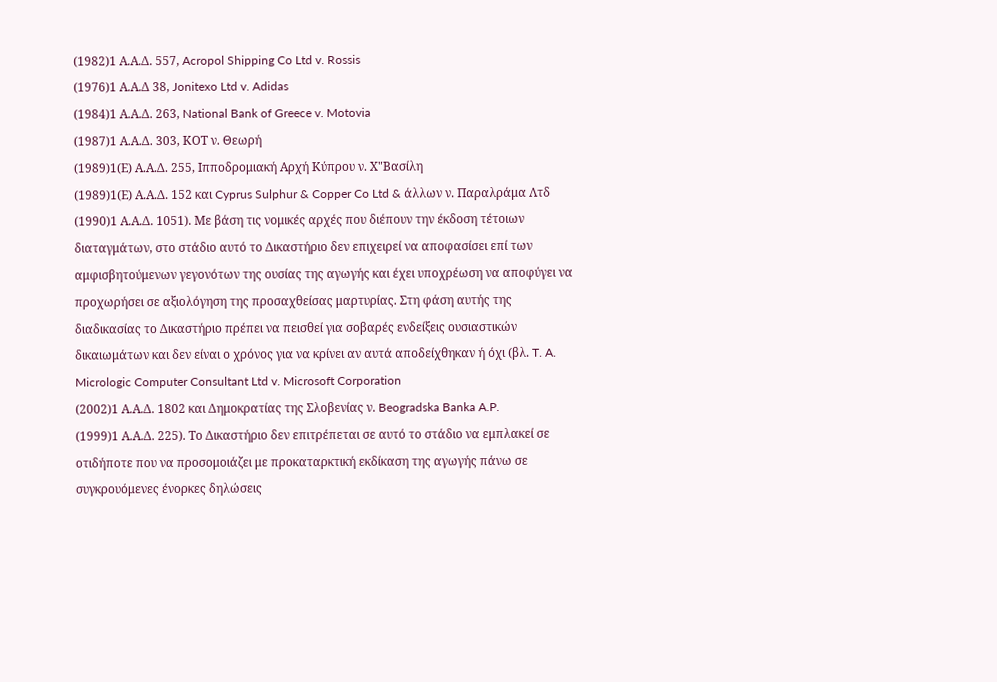(1982)1 Α.Α.Δ. 557, Acropol Shipping Co Ltd v. Rossis
(1976)1 Α.Α.Δ 38, Jonitexo Ltd v. Adidas
(1984)1 Α.Α.Δ. 263, National Bank of Greece v. Motovia
(1987)1 Α.Α.Δ. 303, ΚΟΤ ν. Θεωρή
(1989)1(Ε) Α.Α.Δ. 255, Ιπποδρομιακή Αρχή Κύπρου ν. Χ"Βασίλη
(1989)1(Ε) Α.Α.Δ. 152 και Cyprus Sulphur & Copper Co Ltd & άλλων ν. Παραλράμα Λτδ
(1990)1 Α.Α.Δ. 1051). Με βάση τις νομικές αρχές που διέπουν την έκδοση τέτοιων διαταγμάτων, στο στάδιο αυτό το Δικαστήριο δεν επιχειρεί να αποφασίσει επί των αμφισβητούμενων γεγονότων της ουσίας της αγωγής και έχει υποχρέωση να αποφύγει να προχωρήσει σε αξιολόγηση της προσαχθείσας μαρτυρίας. Στη φάση αυτής της διαδικασίας το Δικαστήριο πρέπει να πεισθεί για σοβαρές ενδείξεις ουσιαστικών δικαιωμάτων και δεν είναι ο χρόνος για να κρίνει αν αυτά αποδείχθηκαν ή όχι (βλ. T. A. Micrologic Computer Consultant Ltd v. Microsoft Corporation
(2002)1 Α.Α.Δ. 1802 και Δημοκρατίας της Σλοβενίας ν. Beogradska Banka A.P.
(1999)1 Α.Α.Δ. 225). Το Δικαστήριο δεν επιτρέπεται σε αυτό το στάδιο να εμπλακεί σε οτιδήποτε που να προσομοιάζει με προκαταρκτική εκδίκαση της αγωγής πάνω σε συγκρουόμενες ένορκες δηλώσεις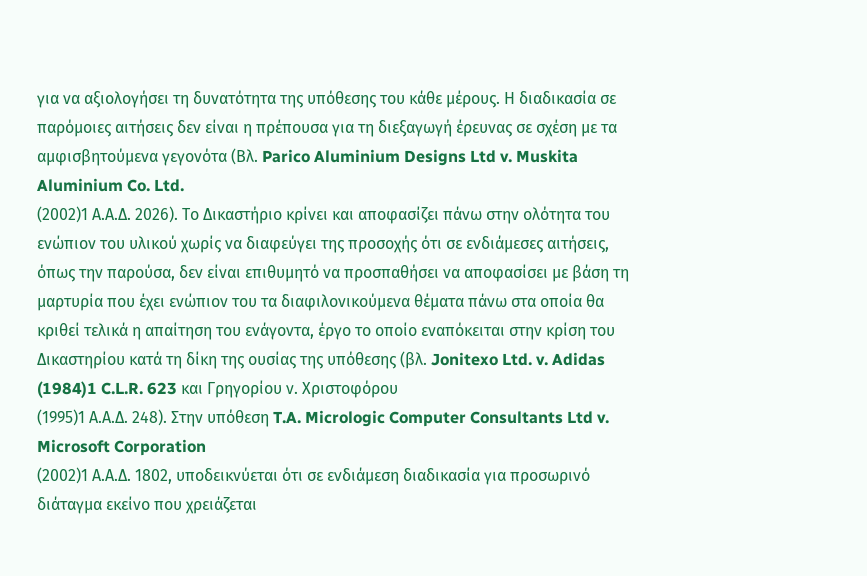για να αξιολογήσει τη δυνατότητα της υπόθεσης του κάθε μέρους. Η διαδικασία σε παρόμοιες αιτήσεις δεν είναι η πρέπουσα για τη διεξαγωγή έρευνας σε σχέση με τα αμφισβητούμενα γεγονότα (Βλ. Parico Aluminium Designs Ltd v. Muskita Aluminium Co. Ltd.
(2002)1 Α.Α.Δ. 2026). Το Δικαστήριο κρίνει και αποφασίζει πάνω στην ολότητα του ενώπιον του υλικού χωρίς να διαφεύγει της προσοχής ότι σε ενδιάμεσες αιτήσεις, όπως την παρούσα, δεν είναι επιθυμητό να προσπαθήσει να αποφασίσει με βάση τη μαρτυρία που έχει ενώπιον του τα διαφιλονικούμενα θέματα πάνω στα οποία θα κριθεί τελικά η απαίτηση του ενάγοντα, έργο το οποίο εναπόκειται στην κρίση του Δικαστηρίου κατά τη δίκη της ουσίας της υπόθεσης (βλ. Jonitexo Ltd. v. Adidas
(1984)1 C.L.R. 623 και Γρηγορίου ν. Χριστοφόρου
(1995)1 Α.Α.Δ. 248). Στην υπόθεση T.A. Micrologic Computer Consultants Ltd v. Microsoft Corporation
(2002)1 Α.Α.Δ. 1802, υποδεικνύεται ότι σε ενδιάμεση διαδικασία για προσωρινό διάταγμα εκείνο που χρειάζεται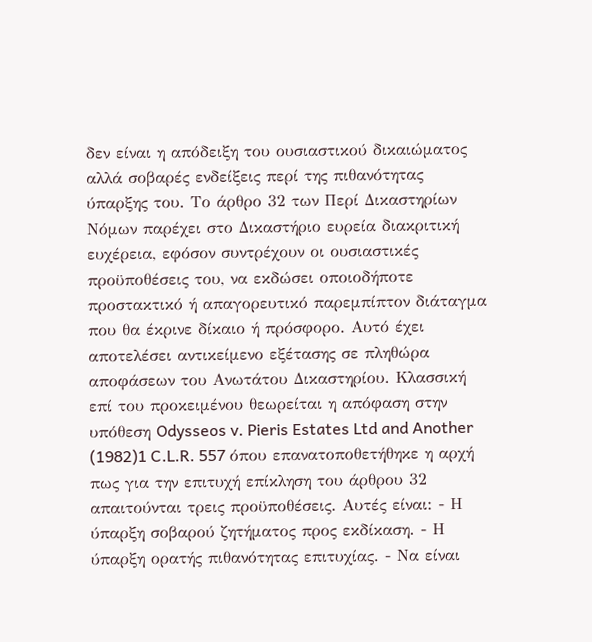δεν είναι η απόδειξη του ουσιαστικού δικαιώματος αλλά σοβαρές ενδείξεις περί της πιθανότητας ύπαρξης του. Το άρθρο 32 των Περί Δικαστηρίων Νόμων παρέχει στο Δικαστήριο ευρεία διακριτική ευχέρεια, εφόσον συντρέχουν οι ουσιαστικές προϋποθέσεις του, να εκδώσει οποιοδήποτε προστακτικό ή απαγορευτικό παρεμπίπτον διάταγμα που θα έκρινε δίκαιο ή πρόσφορο. Αυτό έχει αποτελέσει αντικείμενο εξέτασης σε πληθώρα αποφάσεων του Ανωτάτου Δικαστηρίου. Κλασσική επί του προκειμένου θεωρείται η απόφαση στην υπόθεση Odysseos v. Pieris Estates Ltd and Another
(1982)1 C.L.R. 557 όπου επανατοποθετήθηκε η αρχή πως για την επιτυχή επίκληση του άρθρου 32 απαιτούνται τρεις προϋποθέσεις. Αυτές είναι: - Η ύπαρξη σοβαρού ζητήματος προς εκδίκαση. - Η ύπαρξη ορατής πιθανότητας επιτυχίας. - Να είναι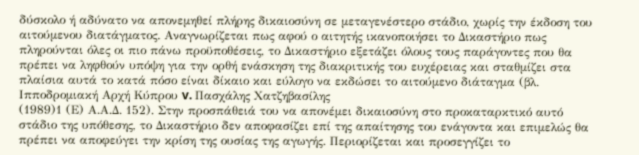δύσκολο ή αδύνατο να απονεμηθεί πλήρης δικαιοσύνη σε μεταγενέστερο στάδιο, χωρίς την έκδοση του αιτούμενου διατάγματος. Αναγνωρίζεται πως αφού ο αιτητής ικανοποιήσει το Δικαστήριο πως πληρούνται όλες οι πιο πάνω προϋποθέσεις, το Δικαστήριο εξετάζει όλους τους παράγοντες που θα πρέπει να ληφθούν υπόψη για την ορθή ενάσκηση της διακριτικής του ευχέρειας και σταθμίζει στα πλαίσια αυτά το κατά πόσο είναι δίκαιο και εύλογο να εκδώσει το αιτούμενο διάταγμα (βλ. Ιπποδρομιακή Αρχή Κύπρου v. Πασχάλης Χατζηβασίλης
(1989)1 (Ε) Α.Α.Δ. 152). Στην προσπάθειά του να απονέμει δικαιοσύνη στο προκαταρκτικό αυτό στάδιο της υπόθεσης, το Δικαστήριο δεν αποφασίζει επί της απαίτησης του ενάγοντα και επιμελώς θα πρέπει να αποφεύγει την κρίση της ουσίας της αγωγής. Περιορίζεται και προσεγγίζει το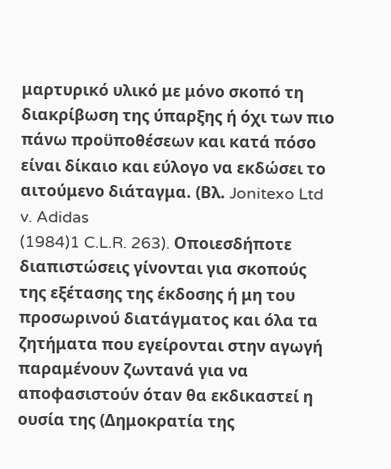μαρτυρικό υλικό με μόνο σκοπό τη διακρίβωση της ύπαρξης ή όχι των πιο πάνω προϋποθέσεων και κατά πόσο είναι δίκαιο και εύλογο να εκδώσει το αιτούμενο διάταγμα. (Βλ. Jonitexo Ltd v. Adidas
(1984)1 C.L.R. 263). Οποιεσδήποτε διαπιστώσεις γίνονται για σκοπούς της εξέτασης της έκδοσης ή μη του προσωρινού διατάγματος και όλα τα ζητήματα που εγείρονται στην αγωγή παραμένουν ζωντανά για να αποφασιστούν όταν θα εκδικαστεί η ουσία της (Δημοκρατία της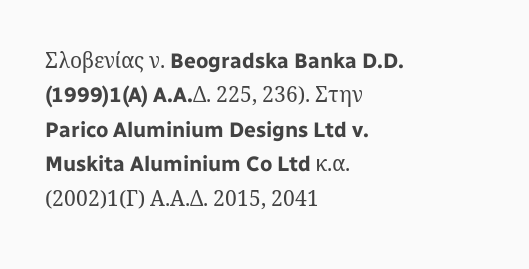Σλοβενίας ν. Beogradska Banka D.D.
(1999)1(A) A.A.Δ. 225, 236). Στην Parico Aluminium Designs Ltd v. Muskita Aluminium Co Ltd κ.α.
(2002)1(Γ) Α.Α.Δ. 2015, 2041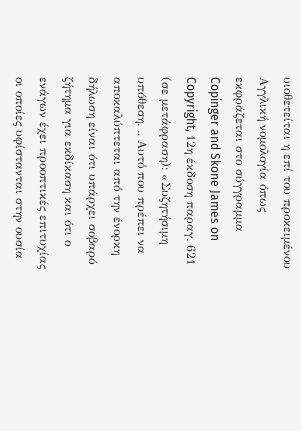υιοθετείται η επί του προκειμένου Αγγλική νομολογία όπως εκφράζεται στο σύγγραμμα Copinger and Skone James on Copyright, 12η έκδοση παραγ. 621 (σε μετάφραση): «Συζητήσιμη υπόθεση. .. Αυτό που πρέπει να αποκαλύπτεται από την ένορκη δήλωση είναι ότι υπάρχει σοβαρό ζήτημα για εκδίκαση και ότι ο ενάγων έχει προοπτικές επιτυχίας οι οποίες υφίστανται στην ουσία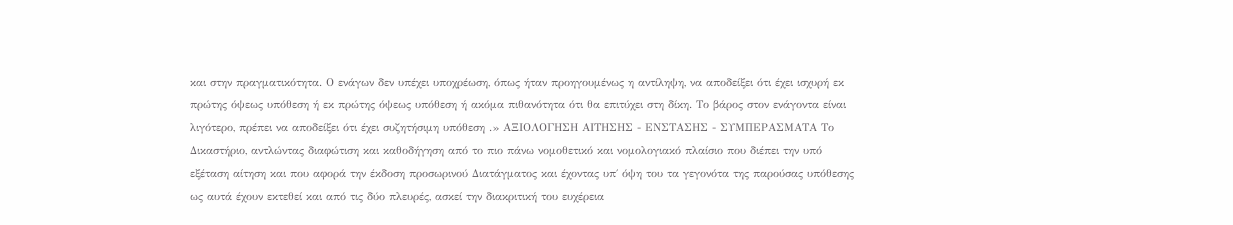και στην πραγματικότητα. Ο ενάγων δεν υπέχει υποχρέωση, όπως ήταν προηγουμένως η αντίληψη, να αποδείξει ότι έχει ισχυρή εκ πρώτης όψεως υπόθεση ή εκ πρώτης όψεως υπόθεση ή ακόμα πιθανότητα ότι θα επιτύχει στη δίκη. Το βάρος στον ενάγοντα είναι λιγότερο, πρέπει να αποδείξει ότι έχει συζητήσιμη υπόθεση .» ΑΞΙΟΛΟΓΗΣΗ ΑΙΤΗΣΗΣ - ΕΝΣΤΑΣΗΣ - ΣΥΜΠΕΡΑΣΜΑΤΑ Το Δικαστήριο, αντλώντας διαφώτιση και καθοδήγηση από το πιο πάνω νομοθετικό και νομολογιακό πλαίσιο που διέπει την υπό εξέταση αίτηση και που αφορά την έκδοση προσωρινού Διατάγματος και έχοντας υπ΄ όψη του τα γεγονότα της παρούσας υπόθεσης ως αυτά έχουν εκτεθεί και από τις δύο πλευρές, ασκεί την διακριτική του ευχέρεια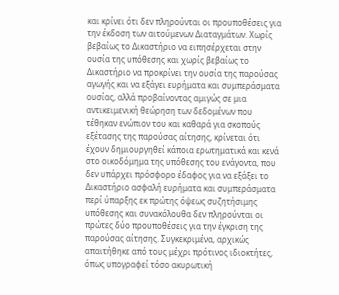και κρίνει ότι δεν πληρούνται οι προυποθέσεις για την έκδοση των αιτούμενων Διαταγμάτων. Χωρίς βεβαίως το Δικαστήριο να ειπησέρχεται στην ουσία της υπόθεσης και χωρίς βεβαίως το Δικαστήριο να προκρίνει την ουσία της παρούσας αγωγής και να εξάγει ευρήματα και συμπεράσματα ουσίας, αλλά προβαίνοντας αμιγώς σε μια αντικειμενική θεώρηση των δεδομένων που τέθηκαν ενώπιον του και καθαρά για σκοπούς εξέτασης της παρούσας αίτησης, κρίνεται ότι έχουν δημιουργηθεί κάποια ερωτηματικά και κενά στο οικοδόμημα της υπόθεσης του ενάγοντα, που δεν υπάρχει πρόσφορο έδαφος για να εξάξει το Δικαστήριο ασφαλή ευρήματα και συμπεράσματα περί ύπαρξης εκ πρώτης όψεως συζητήσιμης υπόθεσης και συνακόλουθα δεν πληρούνται οι πρώτες δύο προυποθέσεις για την έγκριση της παρούσας αίτησης. Συγκεκριμένα, αρχικώς απαιτήθηκε από τους μέχρι πρότινος ιδιοκτήτες, όπως υπογραφεί τόσο ακυρωτική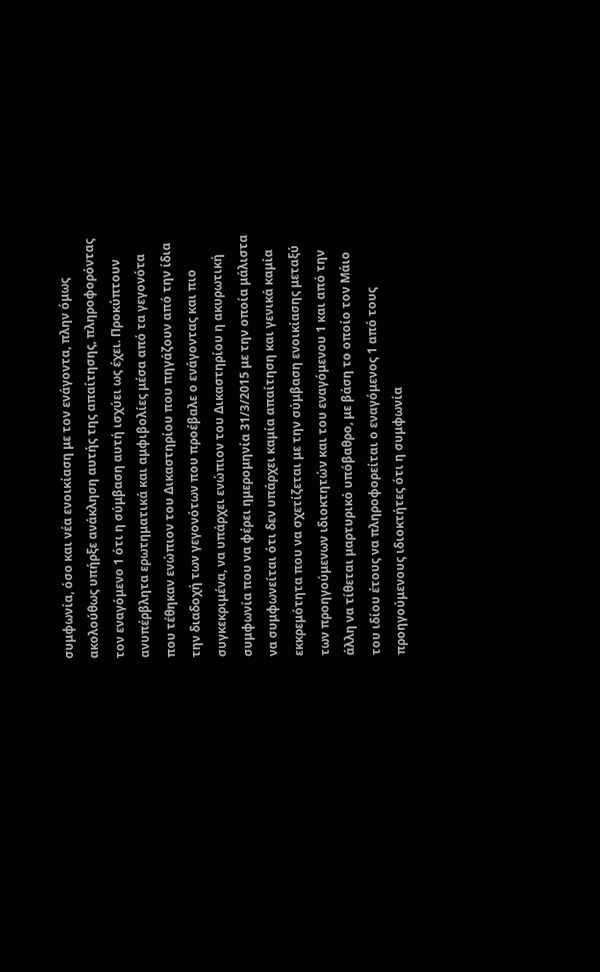συμφωνία, όσο και νέα ενοικίαση με τον ενάγοντα, πλην όμως ακολούθως υπήρξε ανάκληση αυτής της απαίτησης, πληροφορόντας τον εναγόμενο 1 ότι η σύμβαση αυτή ισχύει ως έχει. Προκύπτουν ανυπέρβλητα ερωτηματικά και αμφιβολίες μέσα από τα γεγονότα που τέθηκαν ενώπιον του Δικαστηρίου που πηγάζουν από την ίδια την διαδοχή των γεγονότων που προέβαλε ο ενάγοντας και πιο συγκεκριμένα, να υπάρχει ενώπιον του Δικαστηρίου η ακυρωτική συμφωνία που να φέρει ημερομηνία 31/3/2015 με την οποία μάλιστα να συμφωνείται ότι δεν υπάρχει καμία απαίτηση και γενικά καμία εκκρεμότητα που να σχετίζεται με την σύμβαση ενοικίασης μεταξύ των προηγούμενων ιδιοκτητών και του εναγόμενου 1 και από την άλλη να τίθεται μαρτυρικό υπόβαθρο, με βάση το οποίο τον Μάιο του ιδίου έτους να πληροφορείται ο εναγόμενος 1 από τους προηγούμενους ιδιοκτήτες ότι η συμφωνία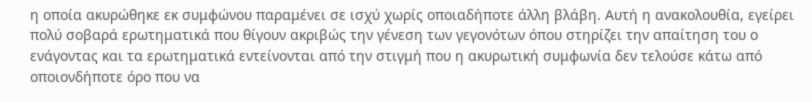η οποία ακυρώθηκε εκ συμφώνου παραμένει σε ισχύ χωρίς οποιαδήποτε άλλη βλάβη. Αυτή η ανακολουθία, εγείρει πολύ σοβαρά ερωτηματικά που θίγουν ακριβώς την γένεση των γεγονότων όπου στηρίζει την απαίτηση του ο ενάγοντας και τα ερωτηματικά εντείνονται από την στιγμή που η ακυρωτική συμφωνία δεν τελούσε κάτω από οποιονδήποτε όρο που να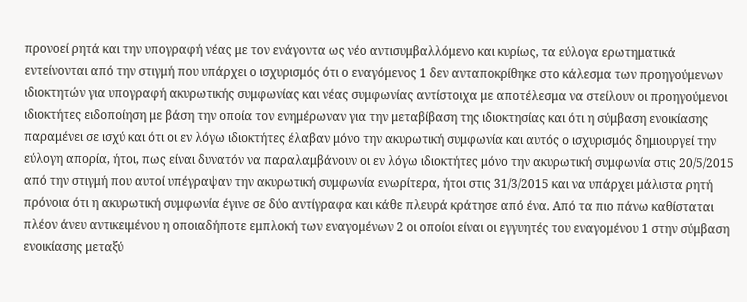προνοεί ρητά και την υπογραφή νέας με τον ενάγοντα ως νέο αντισυμβαλλόμενο και κυρίως, τα εύλογα ερωτηματικά εντείνονται από την στιγμή που υπάρχει ο ισχυρισμός ότι ο εναγόμενος 1 δεν ανταποκρίθηκε στο κάλεσμα των προηγούμενων ιδιοκτητών για υπογραφή ακυρωτικής συμφωνίας και νέας συμφωνίας αντίστοιχα με αποτέλεσμα να στείλουν οι προηγούμενοι ιδιοκτήτες ειδοποίηση με βάση την οποία τον ενημέρωναν για την μεταβίβαση της ιδιοκτησίας και ότι η σύμβαση ενοικίασης παραμένει σε ισχύ και ότι οι εν λόγω ιδιοκτήτες έλαβαν μόνο την ακυρωτική συμφωνία και αυτός ο ισχυρισμός δημιουργεί την εύλογη απορία, ήτοι, πως είναι δυνατόν να παραλαμβάνουν οι εν λόγω ιδιοκτήτες μόνο την ακυρωτική συμφωνία στις 20/5/2015 από την στιγμή που αυτοί υπέγραψαν την ακυρωτική συμφωνία ενωρίτερα, ήτοι στις 31/3/2015 και να υπάρχει μάλιστα ρητή πρόνοια ότι η ακυρωτική συμφωνία έγινε σε δύο αντίγραφα και κάθε πλευρά κράτησε από ένα. Από τα πιο πάνω καθίσταται πλέον άνευ αντικειμένου η οποιαδήποτε εμπλοκή των εναγομένων 2 οι οποίοι είναι οι εγγυητές του εναγομένου 1 στην σύμβαση ενοικίασης μεταξύ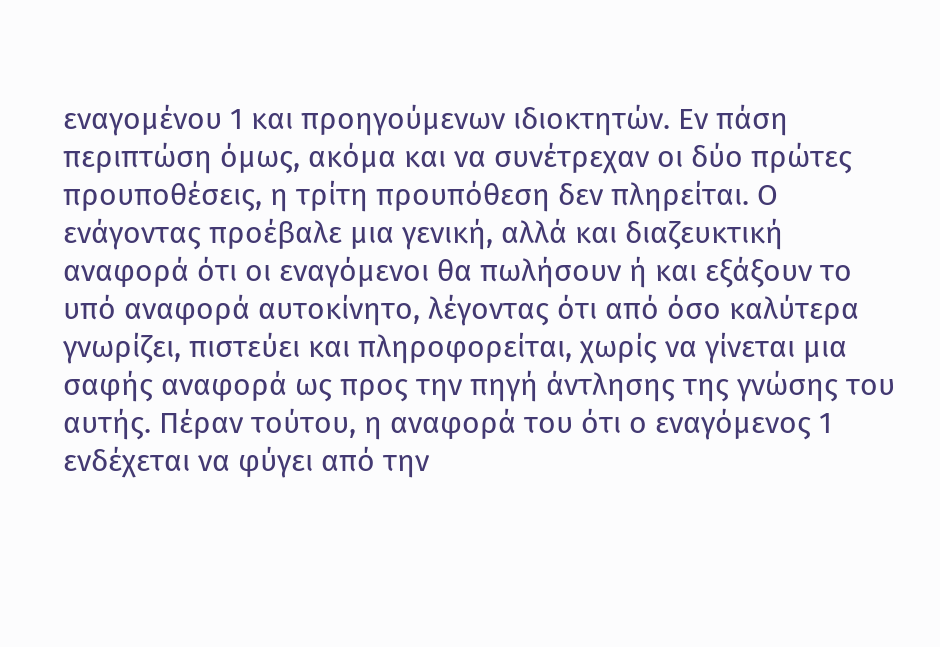εναγομένου 1 και προηγούμενων ιδιοκτητών. Εν πάση περιπτώση όμως, ακόμα και να συνέτρεχαν οι δύο πρώτες προυποθέσεις, η τρίτη προυπόθεση δεν πληρείται. Ο ενάγοντας προέβαλε μια γενική, αλλά και διαζευκτική αναφορά ότι οι εναγόμενοι θα πωλήσουν ή και εξάξουν το υπό αναφορά αυτοκίνητο, λέγοντας ότι από όσο καλύτερα γνωρίζει, πιστεύει και πληροφορείται, χωρίς να γίνεται μια σαφής αναφορά ως προς την πηγή άντλησης της γνώσης του αυτής. Πέραν τούτου, η αναφορά του ότι ο εναγόμενος 1 ενδέχεται να φύγει από την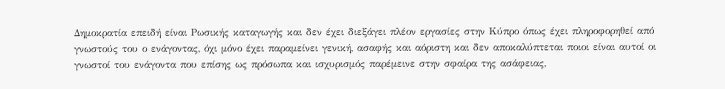Δημοκρατία επειδή είναι Ρωσικής καταγωγής και δεν έχει διεξάγει πλέον εργασίες στην Κύπρο όπως έχει πληροφορηθεί από γνωστούς του ο ενάγοντας, όχι μόνο έχει παραμείνει γενική, ασαφής και αόριστη και δεν αποκαλύπτεται ποιοι είναι αυτοί οι γνωστοί του ενάγοντα που επίσης ως πρόσωπα και ισχυρισμός παρέμεινε στην σφαίρα της ασάφειας,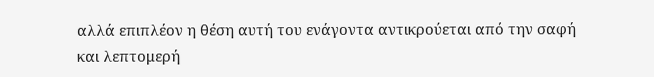αλλά επιπλέον η θέση αυτή του ενάγοντα αντικρούεται από την σαφή και λεπτομερή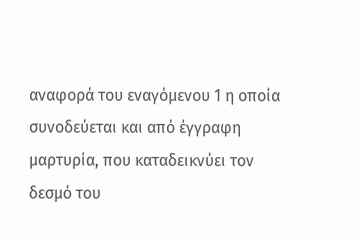αναφορά του εναγόμενου 1 η οποία συνοδεύεται και από έγγραφη μαρτυρία, που καταδεικνύει τον δεσμό του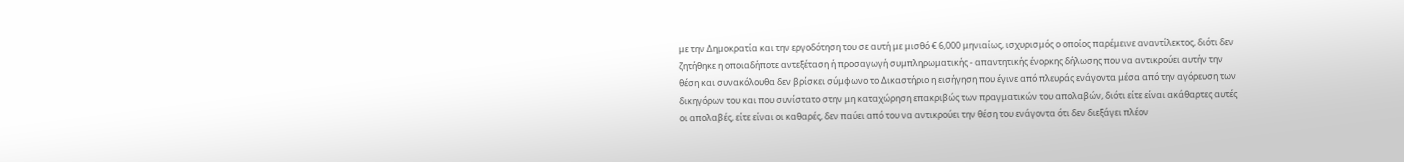με την Δημοκρατία και την εργοδότηση του σε αυτή με μισθό € 6,000 μηνιαίως, ισχυρισμός ο οποίος παρέμεινε αναντίλεκτος, διότι δεν ζητήθηκε η οποιαδήποτε αντεξέταση ή προσαγωγή συμπληρωματικής - απαντητικής ένορκης δήλωσης που να αντικρούει αυτήν την θέση και συνακόλουθα δεν βρίσκει σύμφωνο το Δικαστήριο η εισήγηση που έγινε από πλευράς ενάγοντα μέσα από την αγόρευση των δικηγόρων του και που συνίστατο στην μη καταχώρηση επακριβώς των πραγματικών του απολαβών, διότι είτε είναι ακάθαρτες αυτές οι απολαβές, είτε είναι οι καθαρές, δεν παύει από του να αντικρούει την θέση του ενάγοντα ότι δεν διεξάγει πλέον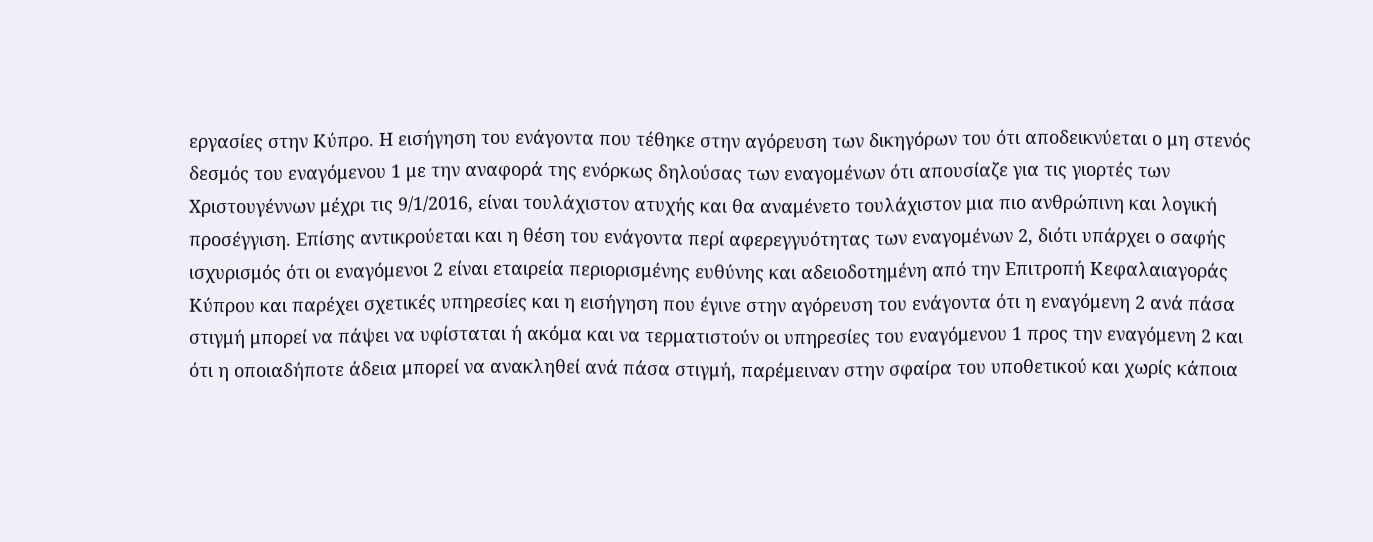εργασίες στην Κύπρο. Η εισήγηση του ενάγοντα που τέθηκε στην αγόρευση των δικηγόρων του ότι αποδεικνύεται ο μη στενός δεσμός του εναγόμενου 1 με την αναφορά της ενόρκως δηλούσας των εναγομένων ότι απουσίαζε για τις γιορτές των Χριστουγέννων μέχρι τις 9/1/2016, είναι τουλάχιστον ατυχής και θα αναμένετο τουλάχιστον μια πιο ανθρώπινη και λογική προσέγγιση. Επίσης αντικρούεται και η θέση του ενάγοντα περί αφερεγγυότητας των εναγομένων 2, διότι υπάρχει ο σαφής ισχυρισμός ότι οι εναγόμενοι 2 είναι εταιρεία περιορισμένης ευθύνης και αδειοδοτημένη από την Επιτροπή Κεφαλαιαγοράς Κύπρου και παρέχει σχετικές υπηρεσίες και η εισήγηση που έγινε στην αγόρευση του ενάγοντα ότι η εναγόμενη 2 ανά πάσα στιγμή μπορεί να πάψει να υφίσταται ή ακόμα και να τερματιστούν οι υπηρεσίες του εναγόμενου 1 προς την εναγόμενη 2 και ότι η οποιαδήποτε άδεια μπορεί να ανακληθεί ανά πάσα στιγμή, παρέμειναν στην σφαίρα του υποθετικού και χωρίς κάποια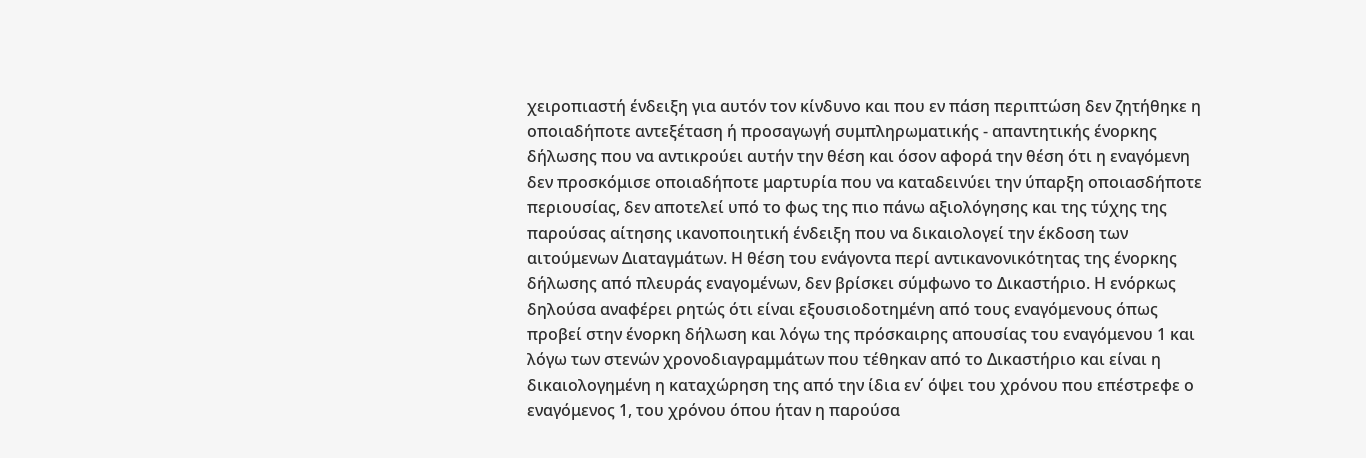χειροπιαστή ένδειξη για αυτόν τον κίνδυνο και που εν πάση περιπτώση δεν ζητήθηκε η οποιαδήποτε αντεξέταση ή προσαγωγή συμπληρωματικής - απαντητικής ένορκης δήλωσης που να αντικρούει αυτήν την θέση και όσον αφορά την θέση ότι η εναγόμενη δεν προσκόμισε οποιαδήποτε μαρτυρία που να καταδεινύει την ύπαρξη οποιασδήποτε περιουσίας, δεν αποτελεί υπό το φως της πιο πάνω αξιολόγησης και της τύχης της παρούσας αίτησης ικανοποιητική ένδειξη που να δικαιολογεί την έκδοση των αιτούμενων Διαταγμάτων. Η θέση του ενάγοντα περί αντικανονικότητας της ένορκης δήλωσης από πλευράς εναγομένων, δεν βρίσκει σύμφωνο το Δικαστήριο. Η ενόρκως δηλούσα αναφέρει ρητώς ότι είναι εξουσιοδοτημένη από τους εναγόμενους όπως προβεί στην ένορκη δήλωση και λόγω της πρόσκαιρης απουσίας του εναγόμενου 1 και λόγω των στενών χρονοδιαγραμμάτων που τέθηκαν από το Δικαστήριο και είναι η δικαιολογημένη η καταχώρηση της από την ίδια εν΄ όψει του χρόνου που επέστρεφε ο εναγόμενος 1, του χρόνου όπου ήταν η παρούσα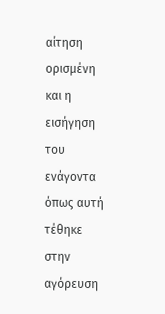αίτηση ορισμένη και η εισήγηση του ενάγοντα όπως αυτή τέθηκε στην αγόρευση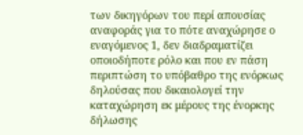των δικηγόρων του περί απουσίας αναφοράς για το πότε αναχώρησε ο εναγόμενος 1, δεν διαδραματίζει οποιοδήποτε ρόλο και που εν πάση περιπτώση το υπόβαθρο της ενόρκως δηλούσας που δικαιολογεί την καταχώρηση εκ μέρους της ένορκης δήλωσης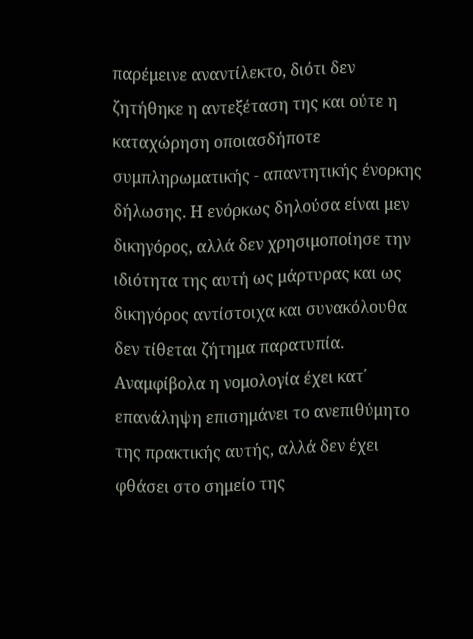παρέμεινε αναντίλεκτο, διότι δεν ζητήθηκε η αντεξέταση της και ούτε η καταχώρηση οποιασδήποτε συμπληρωματικής - απαντητικής ένορκης δήλωσης. Η ενόρκως δηλούσα είναι μεν δικηγόρος, αλλά δεν χρησιμοποίησε την ιδιότητα της αυτή ως μάρτυρας και ως δικηγόρος αντίστοιχα και συνακόλουθα δεν τίθεται ζήτημα παρατυπία. Αναμφίβολα η νομολογία έχει κατ΄ επανάληψη επισημάνει το ανεπιθύμητο της πρακτικής αυτής, αλλά δεν έχει φθάσει στο σημείο της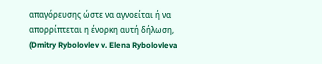απαγόρευσης ώστε να αγνοείται ή να απορρίπτεται η ένορκη αυτή δήλωση, (Dmitry Rybolovlev v. Elena Rybolovleva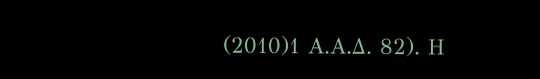(2010)1 Α.Α.Δ. 82). Η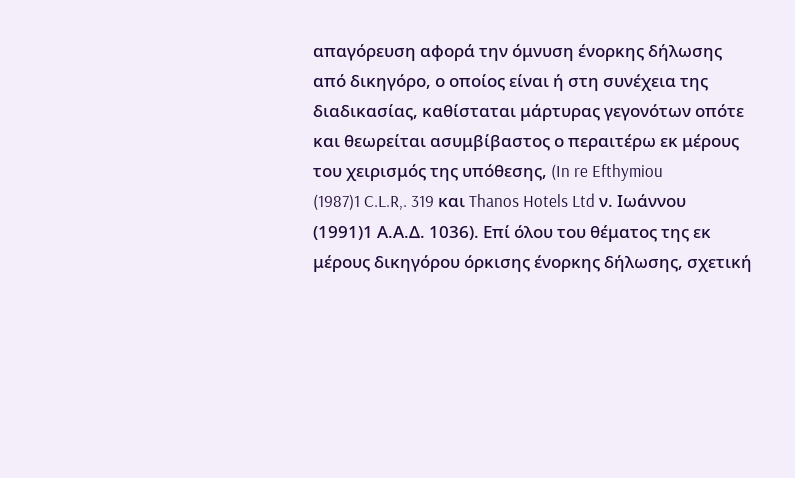απαγόρευση αφορά την όμνυση ένορκης δήλωσης από δικηγόρο, ο οποίος είναι ή στη συνέχεια της διαδικασίας, καθίσταται μάρτυρας γεγονότων οπότε και θεωρείται ασυμβίβαστος ο περαιτέρω εκ μέρους του χειρισμός της υπόθεσης, (In re Efthymiou
(1987)1 C.L.R,. 319 και Thanos Hotels Ltd ν. Ιωάννου
(1991)1 Α.Α.Δ. 1036). Επί όλου του θέματος της εκ μέρους δικηγόρου όρκισης ένορκης δήλωσης, σχετική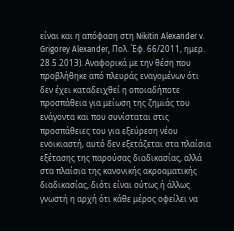είναι και η απόφαση στη Nikitin Alexander v. Grigorey Alexander, Πολ. Έφ. 66/2011, ημερ. 28.5.2013). Αναφορικά με την θέση που προβλήθηκε από πλευράς εναγομένων ότι δεν έχει καταδειχθεί η οποιαδήποτε προσπάθεια για μείωση της ζημιάς του ενάγοντα και που συνίσταται στις προσπάθειες του για εξεύρεση νέου ενοικιαστή, αυτό δεν εξετάζεται στα πλαίσια εξέτασης της παρούσας διαδικασίας, αλλά στα πλαίσια της κανονικής ακροαματικής διαδικασίας, διότι είναι ούτως ή άλλως γνωστή η αρχή ότι κάθε μέρος οφείλει να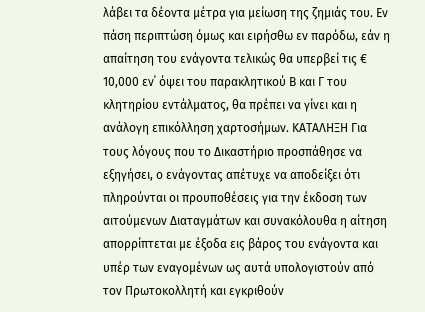λάβει τα δέοντα μέτρα για μείωση της ζημιάς του. Εν πάση περιπτώση όμως και ειρήσθω εν παρόδω, εάν η απαίτηση του ενάγοντα τελικώς θα υπερβεί τις € 10,000 εν΄ όψει του παρακλητικού Β και Γ του κλητηρίου εντάλματος, θα πρέπει να γίνει και η ανάλογη επικόλληση χαρτοσήμων. ΚΑΤΑΛΗΞΗ Για τους λόγους που το Δικαστήριο προσπάθησε να εξηγήσει, ο ενάγοντας απέτυχε να αποδείξει ότι πληρούνται οι προυποθέσεις για την έκδοση των αιτούμενων Διαταγμάτων και συνακόλουθα η αίτηση απορρίπτεται με έξοδα εις βάρος του ενάγοντα και υπέρ των εναγομένων ως αυτά υπολογιστούν από τον Πρωτοκολλητή και εγκριθούν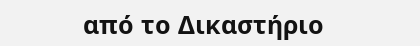από το Δικαστήριο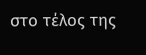στο τέλος της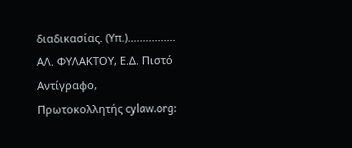διαδικασίας. (Υπ.)................ ΑΛ. ΦΥΛΑΚΤΟΥ, Ε.Δ. Πιστό Αντίγραφο, Πρωτοκολλητής cylaw.org: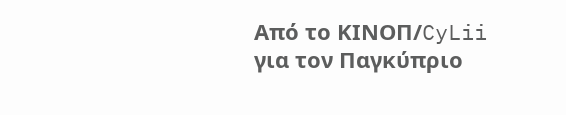Από το ΚΙΝOΠ/CyLii για τον Παγκύπριο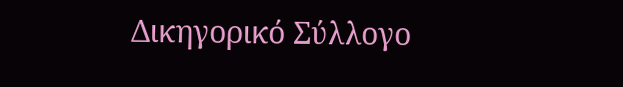Δικηγορικό Σύλλογο